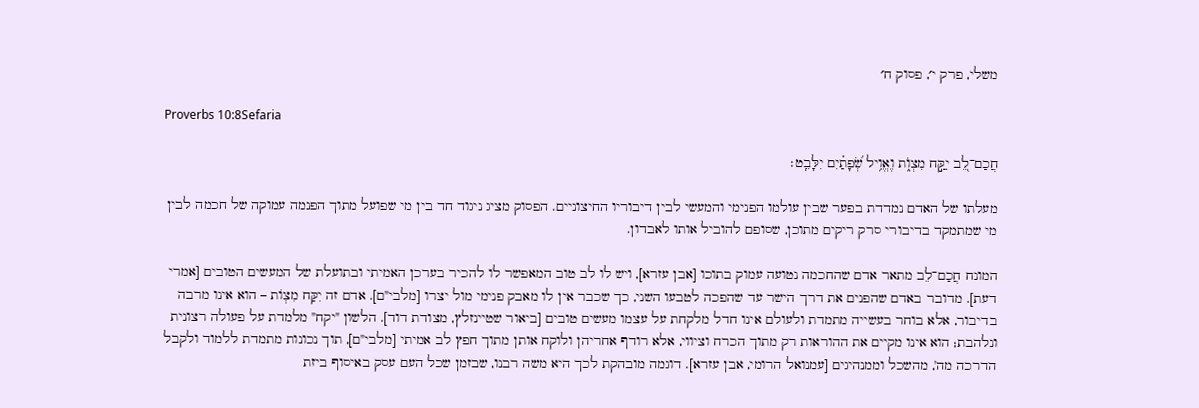משלי, פרק י׳, פסוק ח׳

Proverbs 10:8Sefaria

חֲכַם־לֵ֭ב יִקַּ֣ח מִצְוֺ֑ת וֶאֱוִ֥יל שְׂ֝פָתַ֗יִם יִלָּבֵֽט׃

מעלתו של האדם נמדדת בפער שבין עולמו הפנימי והמעשי לבין דיבוריו החיצוניים. הפסוק מציג ניגוד חד בין מי שפועל מתוך הפנמה עמוקה של חכמה לבין מי שמתמקד בדיבורי סרק ריקים מתוכן, שסופם להוביל אותו לאבדון.

המונח חֲכַם־לֵב מתאר אדם שהחכמה נטועה עמוק בתוכו [אבן עזרא], ויש לו לב טוב המאפשר לו להכיר בערכן האמיתי ובתועלת של המעשים הטובים [אמרי דעת]. מדובר באדם שהפנים את דרך הישר עד שהפכה לטבעו השני, כך שכבר אין לו מאבק פנימי מול יצרו [מלבי"ם]. אדם זה יִקַּח מִצְוֹת – הוא אינו מרבה בדיבור, אלא בוחר בעשייה מתמדת ולעולם אינו חדל מלקחת על עצמו מעשים טובים [ביאור שטיינזלץ, מצודת דוד]. הלשון "יקח" מלמדת על פעולה רצונית ונלהבת; הוא אינו מקיים את ההוראות רק מתוך הכרח וציווי, אלא רודף אחריהן ולוקח אותן מתוך חפץ לב אמיתי [מלבי"ם], תוך נכונות מתמדת ללמוד ולקבל הדרכה מה', מהשכל וממנהיגים [עמנואל הרומי, אבן עזרא]. דוגמה מובהקת לכך היא משה רבנו, שבזמן שכל העם עסק באיסוף ביזת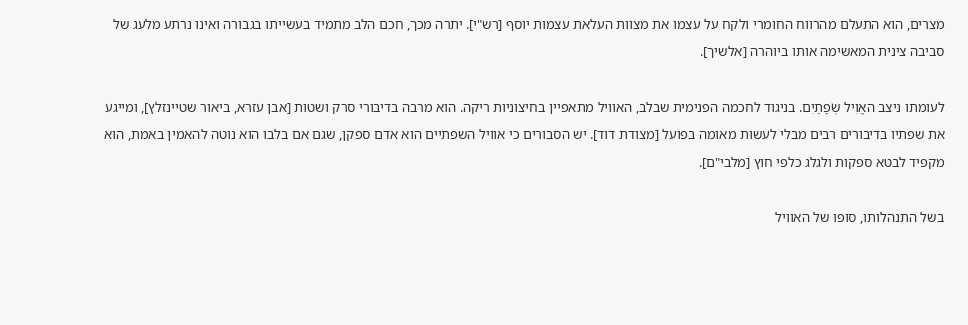מצרים, הוא התעלם מהרווח החומרי ולקח על עצמו את מצוות העלאת עצמות יוסף [רש"י]. יתרה מכך, חכם הלב מתמיד בעשייתו בגבורה ואינו נרתע מלעג של סביבה צינית המאשימה אותו ביוהרה [אלשיך].

לעומתו ניצב האֱוִיל שְׂפָתַיִם. בניגוד לחכמה הפנימית שבלב, האוויל מתאפיין בחיצוניות ריקה. הוא מרבה בדיבורי סרק ושטות [אבן עזרא, ביאור שטיינזלץ], ומייגע את שפתיו בדיבורים רבים מבלי לעשות מאומה בפועל [מצודת דוד]. יש הסבורים כי אוויל השפתיים הוא אדם ספקן, שגם אם בלבו הוא נוטה להאמין באמת, הוא מקפיד לבטא ספקות ולגלג כלפי חוץ [מלבי"ם].

בשל התנהלותו, סופו של האוויל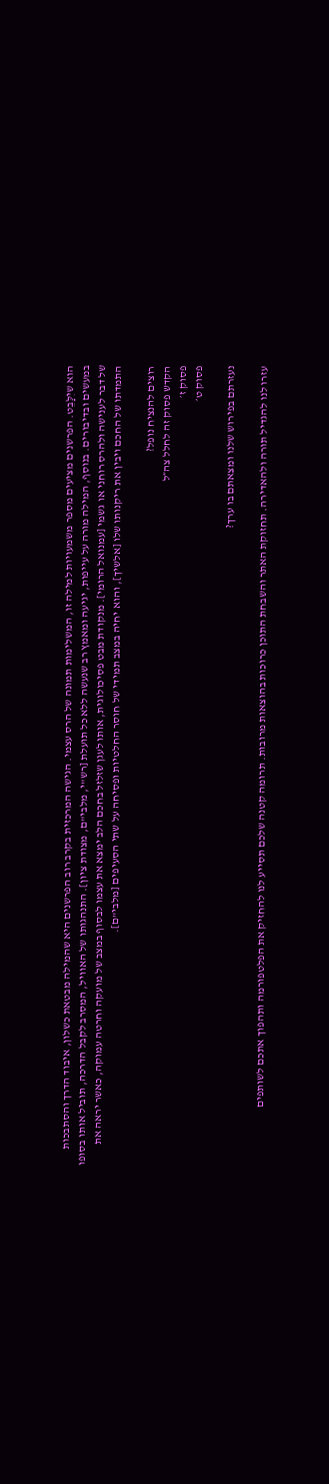הוא שיִלָּבֵט. הפרשנים מציעים מספר משמעויות למילה זו, המשלימות תמונה של הרס עצמי. הגישה המרכזית בקרב רוב הפרשנים היא שהמילה מבטאת כשלון, איבוד הדרך והסתבכות במעשים ובדיבורים. בנוסף, המילה מורה על עייפות, יגיעה ומאמץ רב שנעשה ללא כל תועלת [רש"י, מלבי"ם, מצודת ציון]. התנהגותו של האוויל, המסרב לקבל הדרכה, תוביל אותו בסופו של דבר לענישה ולהרס רוחני או גשמי [עמנואל הרומי]. מנקודת מבט פסיכולוגית, אותו לעגן שזלזל בחכם הלב ימצא את עצמו לבסוף במצב של מועקה וחרטה עמוקה, כאשר יראה את התמדתו של החכם ויבין את ריקנותו שלו [אלשיך], והוא יחיה במצב תמידי של חוסר החלטיות ופסיחה על שתי הסעיפים [מלבי"ם].

רוצים להנציח נופל?
הקדש פסוק זה לחלל צה״ל
פסוק ז׳
פסוק ט׳

נעזרתם בפירוש שלנו ומצאתם בו ערך?

עזרו לנו להגדיל תורה ולהאדירה. תחזוקת האתר והשבחת התוכן כרוכות בהוצאות מרובות. תרומה קטנה שלכם תסייע לנו להחזיק את הפלטפורמה ותהפוך אתכם לשותפים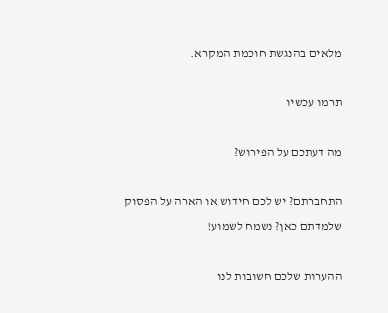מלאים בהנגשת חוכמת המקרא.

תרמו עכשיו

מה דעתכם על הפירוש?

התחברתם? יש לכם חידוש או הארה על הפסוק שלמדתם כאן? נשמח לשמוע!

ההערות שלכם חשובות לנו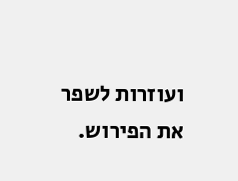ועוזרות לשפר את הפירוש.